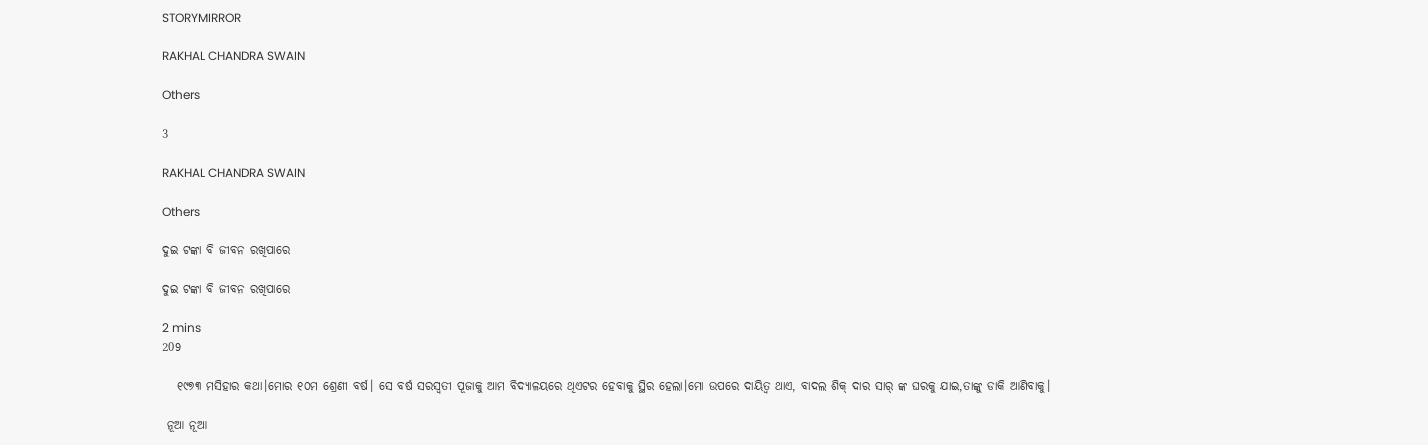STORYMIRROR

RAKHAL CHANDRA SWAIN

Others

3

RAKHAL CHANDRA SWAIN

Others

ଦୁଇ ଟଙ୍କା ବି ଜୀବନ ରଖିପାରେ

ଦୁଇ ଟଙ୍କା ବି ଜୀବନ ରଖିପାରେ

2 mins
209

   ୧୯୭୩ ମସିହାର କଥା।ମୋର ୧୦ମ ଶ୍ରେଣୀ ବର୍ଷ। ସେ ବର୍ଷ ସରସ୍ବତୀ ପୂଜାକୁ ଆମ ବିଦ୍ୟାଳୟରେ ଥିଏଟର ହେବାକୁ ସ୍ଥିର ହେଲା।ମୋ ଉପରେ ଦାୟିତ୍ଵ ଥାଏ, ବାଦଲ ଶିକ୍ ଦାର ସାର୍ ଙ୍କ ଘରକୁ ଯାଇ,ତାଙ୍କୁ ଡାକି ଆଣିବାକୁ।

 ନୂଆ ନୂଆ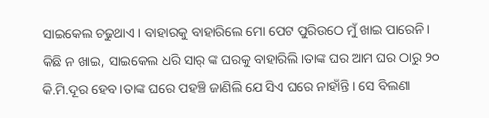ସାଇକେଲ ଚଢୁଥାଏ। ବାହାରକୁ ବାହାରିଲେ ମୋ ପେଟ ପୁରିଉଠେ ମୁଁ ଖାଇ ପାରେନି। କିଛି ନ ଖାଇ, ସାଇକେଲ ଧରି ସାର୍ ଙ୍କ ଘରକୁ ବାହାରିଲି।ତାଙ୍କ ଘର ଆମ ଘର ଠାରୁ ୨୦ କି.ମି.ଦୂର ହେବ।ତାଙ୍କ ଘରେ ପହଞ୍ଚି ଜାଣିଲି ଯେ ସିଏ ଘରେ ନାହାଁନ୍ତି। ସେ ବିଲଣା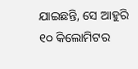ଯାଇଛନ୍ତି, ସେ ଆହୁରି ୧୦ କିଲୋମିଟର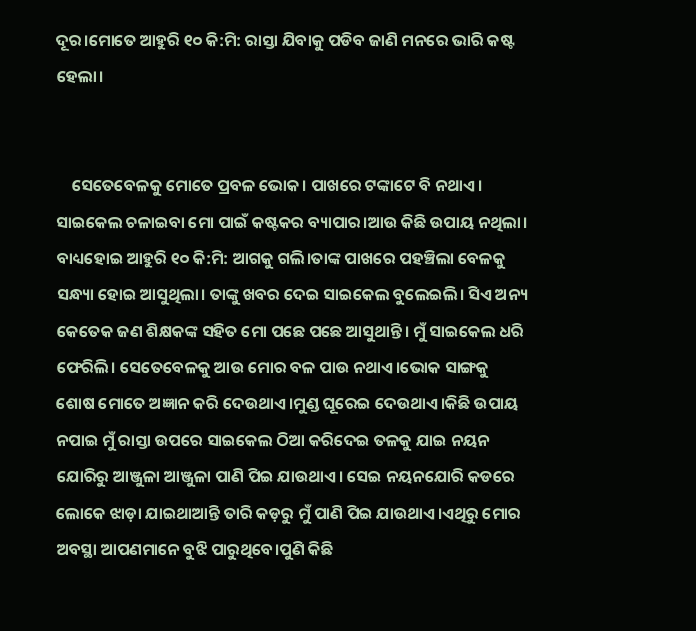ଦୂର।ମୋତେ ଆହୁରି ୧୦ କି:ମି: ରାସ୍ତା ଯିବାକୁ ପଡିବ ଜାଣି ମନରେ ଭାରି କଷ୍ଟ ହେଲା।


    ସେତେବେଳକୁ ମୋତେ ପ୍ରବଳ ଭୋକ। ପାଖରେ ଟଙ୍କାଟେ ବି ନଥାଏ। ସାଇକେଲ ଚଳାଇବା ମୋ ପାଇଁ କଷ୍ଟକର ବ୍ୟାପାର।ଆଉ କିଛି ଉପାୟ ନଥିଲା। ବାଧ୍ୟହୋଇ ଆହୁରି ୧୦ କି:ମି: ଆଗକୁ ଗଲି।ତାଙ୍କ ପାଖରେ ପହଞ୍ଚିଲା ବେଳକୁ ସନ୍ଧ୍ୟା ହୋଇ ଆସୁଥିଲା। ତାଙ୍କୁ ଖବର ଦେଇ ସାଇକେଲ ବୁଲେଇଲି। ସିଏ ଅନ୍ୟ କେତେକ ଜଣ ଶିକ୍ଷକଙ୍କ ସହିତ ମୋ ପଛେ ପଛେ ଆସୁଥାନ୍ତି। ମୁଁ ସାଇକେଲ ଧରି ଫେରିଲି। ସେତେବେଳକୁ ଆଉ ମୋର ବଳ ପାଉ ନଥାଏ।ଭୋକ ସାଙ୍ଗକୁ ଶୋଷ ମୋତେ ଅଜ୍ଞାନ କରି ଦେଉଥାଏ।ମୁଣ୍ଡ ଘୂରେଇ ଦେଉଥାଏ।କିଛି ଉପାୟ ନପାଇ ମୁଁ ରାସ୍ତା ଉପରେ ସାଇକେଲ ଠିଆ କରିଦେଇ ତଳକୁ ଯାଇ ନୟନ ଯୋରିରୁ ଆଞ୍ଜୁଳା ଆଞ୍ଜୁଳା ପାଣି ପିଇ ଯାଉଥାଏ। ସେଇ ନୟନଯୋରି କଡରେ ଲୋକେ ଝାଡ଼ା ଯାଇଥାଆନ୍ତି ତାରି କଡ଼ରୁ ମୁଁ ପାଣି ପିଇ ଯାଉଥାଏ।ଏଥିରୁ ମୋର ଅବସ୍ଥା ଆପଣମାନେ ବୁଝି ପାରୁଥିବେ।ପୁଣି କିଛି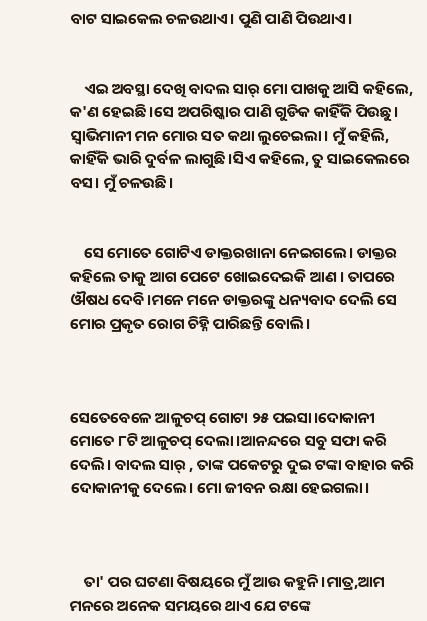ବାଟ ସାଇକେଲ ଚଳଉଥାଏ। ପୁଣି ପାଣି ପିଉଥାଏ।


    ଏଇ ଅବସ୍ଥା ଦେଖି ବାଦଲ ସାର୍ ମୋ ପାଖକୁ ଆସି କହିଲେ, କ'ଣ ହେଇଛି।ସେ ଅପରିଷ୍କାର ପାଣି ଗୁଡିକ କାହିଁକି ପିଉଛୁ। ସ୍ଵାଭିମାନୀ ମନ ମୋର ସତ କଥା ଲୁଚେଇଲା। ମୁଁ କହିଲି, କାହିଁକି ଭାରି ଦୁର୍ବଳ ଲାଗୁଛି।ସିଏ କହିଲେ, ତୁ ସାଇକେଲରେ ବସ। ମୁଁ ଚଳଉଛି।


    ସେ ମୋତେ ଗୋଟିଏ ଡାକ୍ତରଖାନା ନେଇଗଲେ। ଡାକ୍ତର କହିଲେ ତାକୁ ଆଗ ପେଟେ ଖୋଇଦେଇକି ଆଣ । ତାପରେ ଔଷଧ ଦେବି।ମନେ ମନେ ଡାକ୍ତରଙ୍କୁ ଧନ୍ୟବାଦ ଦେଲି ସେ ମୋର ପ୍ରକୃତ ରୋଗ ଚିହ୍ନି ପାରିଛନ୍ତି ବୋଲି।



ସେତେବେଳେ ଆଳୁଚପ୍ ଗୋଟା ୨୫ ପଇସା।ଦୋକାନୀ ମୋତେ ୮ଟି ଆଳୁଚପ୍ ଦେଲା।ଆନନ୍ଦରେ ସବୁ ସଫା କରି ଦେଲି। ବାଦଲ ସାର୍ , ତାଙ୍କ ପକେଟରୁ ଦୁଇ ଟଙ୍କା ବାହାର କରି ଦୋକାନୀକୁ ଦେଲେ। ମୋ ଜୀବନ ରକ୍ଷା ହେଇଗଲା।



    ତା' ପର ଘଟଣା ବିଷୟରେ ମୁଁ ଆଉ କହୁନି।ମାତ୍ର,ଆମ ମନରେ ଅନେକ ସମୟରେ ଥାଏ ଯେ ଟଙ୍କେ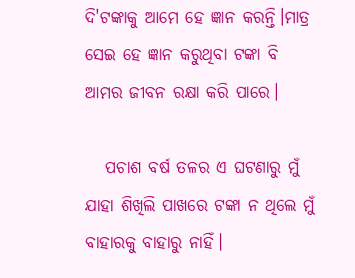ଦି'ଟଙ୍କାକୁ ଆମେ ହେ ଜ୍ଞାନ କରନ୍ତି।ମାତ୍ର ସେଇ ହେ ଜ୍ଞାନ କରୁଥିବା ଟଙ୍କା ବି ଆମର ଜୀବନ ରକ୍ଷା କରି ପାରେ।

   ପଚାଶ ବର୍ଷ ତଳର ଏ ଘଟଣାରୁ ମୁଁ ଯାହା ଶିଖିଲି ପାଖରେ ଟଙ୍କା ନ ଥିଲେ ମୁଁ ବାହାରକୁ ବାହାରୁ ନାହିଁ।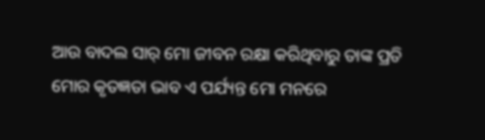ଆଉ ବାଦଲ ସାର୍ ମୋ ଜୀବନ ରକ୍ଷା କରିଥିବାରୁ ତାଙ୍କ ପ୍ରତି ମୋର କୃତଜ୍ଞତା ଭାବ ଏ ପର୍ଯ୍ୟନ୍ତ ମୋ ମନରେ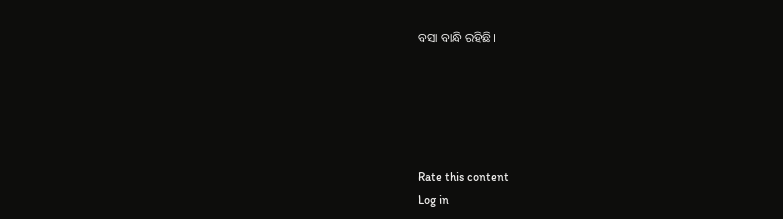ବସା ବାନ୍ଧି ରହିଛି।





Rate this content
Log in